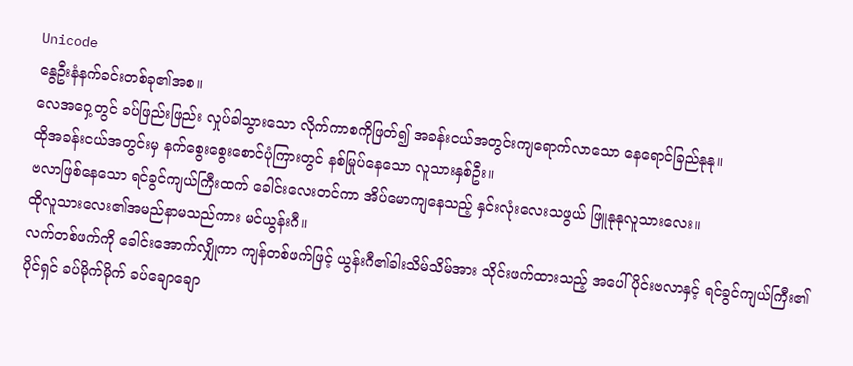Unicode
နွေဦးနံနက်ခင်းတစ်ခု၏အစ။
လေအဝှေ့တွင် ခပ်ဖြည်းဖြည်း လှုပ်ခါသွားသော လိုက်ကာစကိုဖြတ်၍ အခန်းငယ်အတွင်းကျရောက်လာသော နေရောင်ခြည်နုနု။
ထိုအခန်းငယ်အတွင်းမှ နက်စွေးစွေးစောင်ပုံကြားတွင် နစ်မြုပ်နေသော လူသားနှစ်ဦး။
ဗလာဖြစ်နေသော ရင်ခွင်ကျယ်ကြီးထက် ခေါင်းလေးတင်ကာ အိပ်မောကျနေသည့် နှင်းလုံးလေးသဖွယ် ဖြူနုနုလူသားလေး။
ထိုလူသားလေး၏အမည်နာမသည်ကား မင်ယွန်းဂီ။
လက်တစ်ဖက်ကို ခေါင်းအောက်လျှိုကာ ကျန်တစ်ဖက်ဖြင့် ယွန်းဂီ၏ခါးသိမ်သိမ်အား သိုင်းဖက်ထားသည့် အပေါ်ပိုင်းဗလာနှင့် ရင်ခွင်ကျယ်ကြီး၏ပိုင်ရှင် ခပ်မိုက်မိုက် ခပ်ချောချော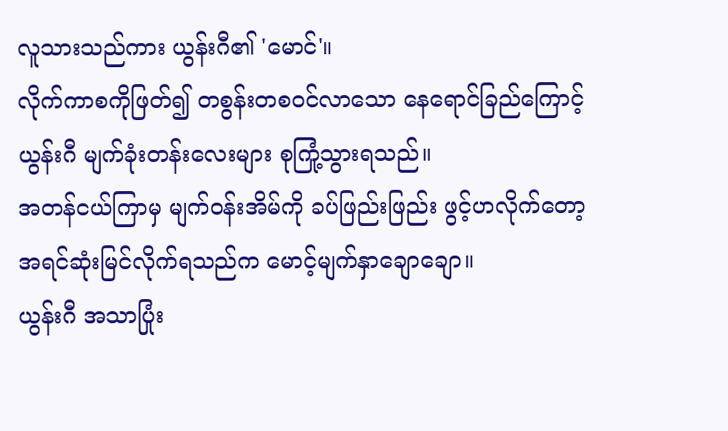လူသားသည်ကား ယွန်းဂီ၏ 'မောင်'။
လိုက်ကာစကိုဖြတ်၍ တစွန်းတစဝင်လာသော နေရောင်ခြည်ကြောင့် ယွန်းဂီ မျက်ခုံးတန်းလေးများ စုကြုံ့သွားရသည်။
အတန်ငယ်ကြာမှ မျက်ဝန်းအိမ်ကို ခပ်ဖြည်းဖြည်း ဖွင့်ဟလိုက်တော့ အရင်ဆုံးမြင်လိုက်ရသည်က မောင့်မျက်နှာချောချော။
ယွန်းဂီ အသာပြုံး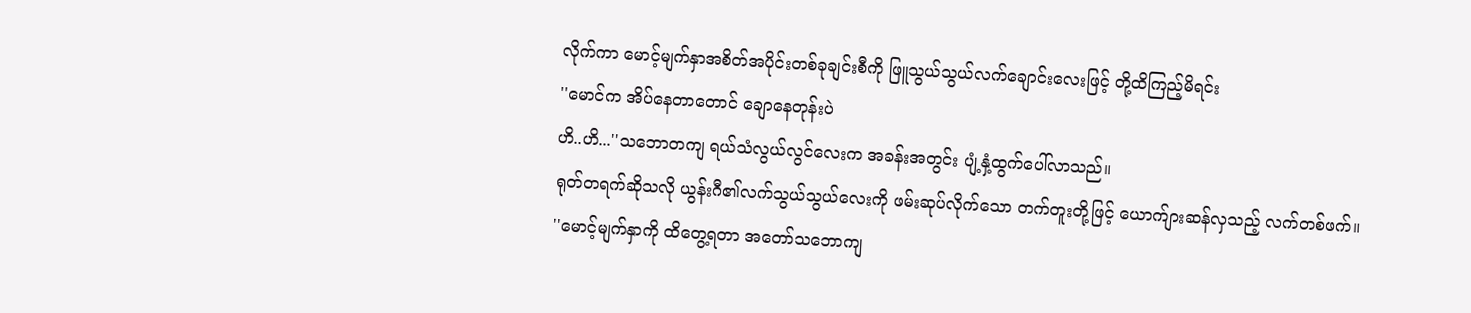လိုက်ကာ မောင့်မျက်နှာအစိတ်အပိုင်းတစ်ခုချင်းစီကို ဖြူသွယ်သွယ်လက်ချောင်းလေးဖြင့် တို့ထိကြည့်မိရင်း
''မောင်က အိပ်နေတာတောင် ချောနေတုန်းပဲ
ဟိ..ဟိ...''သဘောတကျ ရယ်သံလွယ်လွင်လေးက အခန်းအတွင်း ပျံ့နှံ့ထွက်ပေါ်လာသည်။
ရုတ်တရက်ဆိုသလို ယွန်းဂီ၏လက်သွယ်သွယ်လေးကို ဖမ်းဆုပ်လိုက်သော တက်တူးတို့ဖြင့် ယောက်ျားဆန်လှသည့် လက်တစ်ဖက်။
''မောင့်မျက်နှာကို ထိတွေ့ရတာ အတော်သဘောကျ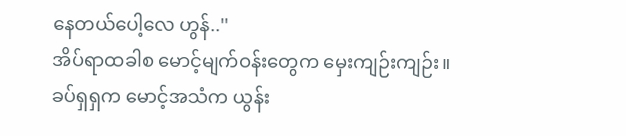နေတယ်ပေါ့လေ ဟွန်..''
အိပ်ရာထခါစ မောင့်မျက်ဝန်းတွေက မှေးကျဉ်းကျဉ်း။
ခပ်ရှရှက မောင့်အသံက ယွန်း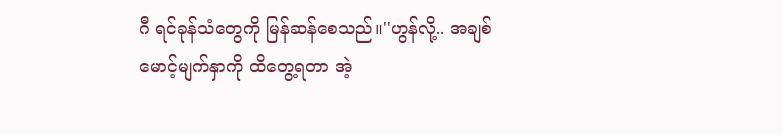ဂီ ရင်ခုန်သံတွေကို မြန်ဆန်စေသည်။''ဟွန်လို့.. အချစ်
မောင့်မျက်နှာကို ထိတွေ့ရတာ အဲ့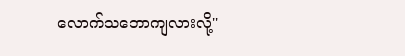လောက်သဘောကျလားလို့''